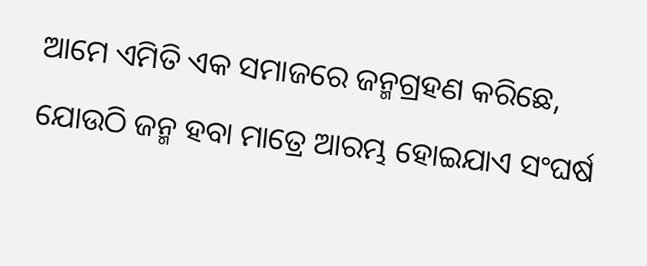ଆମେ ଏମିତି ଏକ ସମାଜରେ ଜନ୍ମଗ୍ରହଣ କରିଛେ, ଯୋଉଠି ଜନ୍ମ ହବା ମାତ୍ରେ ଆରମ୍ଭ ହୋଇଯାଏ ସଂଘର୍ଷ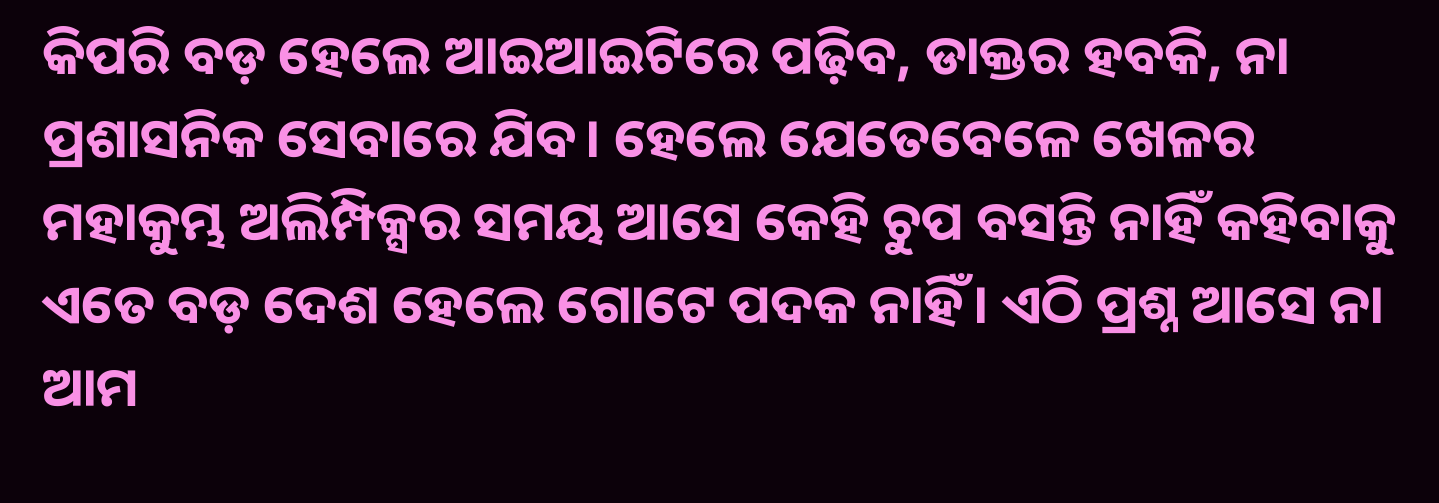କିପରି ବଡ଼ ହେଲେ ଆଇଆଇଟିରେ ପଢ଼ିବ, ଡାକ୍ତର ହବକି, ନା ପ୍ରଶାସନିକ ସେବାରେ ଯିବ। ହେଲେ ଯେତେବେଳେ ଖେଳର ମହାକୁମ୍ଭ ଅଲିମ୍ପିକ୍ସର ସମୟ ଆସେ କେହି ଚୁପ ବସନ୍ତି ନାହିଁ କହିବାକୁ ଏତେ ବଡ଼ ଦେଶ ହେଲେ ଗୋଟେ ପଦକ ନାହିଁ। ଏଠି ପ୍ରଶ୍ନ ଆସେ ନା ଆମ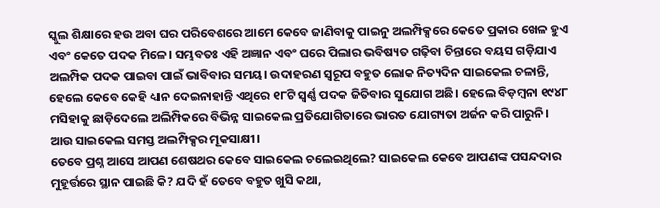ସ୍କୁଲ ଶିକ୍ଷାରେ ହଉ ଅବା ଘର ପରିବେଶରେ ଆମେ କେବେ ଜାଣିବାକୁ ପାଇନୁ ଅଲମ୍ପିକ୍ସରେ କେତେ ପ୍ରକାର ଖେଳ ହୁଏ ଏବଂ କେତେ ପଦକ ମିଳେ। ସମ୍ଭବତଃ ଏହି ଅଜ୍ଞାନ ଏବଂ ଘରେ ପିଲାର ଭବିଷ୍ୟତ ଗଢ଼ିବା ଚିନ୍ତାରେ ବୟସ ଗଡ଼ିଯାଏ ଅଲମ୍ପିକ ପଦକ ପାଇବା ପାଇଁ ଭାବିବାର ସମୟ। ଉଦାହରଣ ସ୍ୱରୂପ ବହୁତ ଲୋକ ନିତ୍ୟଦିନ ସାଇକେଲ ଚଳାନ୍ତି, ହେଲେ କେବେ କେହି ଧ୍ୟାନ ଦେଇନାହାନ୍ତି ଏଥିରେ ୧୮ଟି ସ୍ୱର୍ଣ୍ଣ ପଦକ ଜିତିବାର ସୁଯୋଗ ଅଛି। ହେଲେ ବିଡ଼ମ୍ବନା ୧୯୪୮ ମସିହାକୁ ଛାଡ଼ିଦେଲେ ଅଲିମ୍ପିକରେ ବିଭିନ୍ନ ସାଇକେଲ ପ୍ରତିଯୋଗିତାରେ ଭାରତ ଯୋଗ୍ୟତା ଅର୍ଜନ କରି ପାରୁନି। ଆଉ ସାଇକେଲ ସମସ୍ତ ଅଲମ୍ପିକ୍ସର ମୂକସାକ୍ଷୀ।
ତେବେ ପ୍ରଶ୍ନ ଆସେ ଆପଣ ଶେଷଥର କେବେ ସାଇକେଲ ଚଲେଇଥିଲେ? ସାଇକେଲ କେବେ ଆପଣଙ୍କ ପସନ୍ଦଦାର ମୁହୂର୍ତ୍ତରେ ସ୍ଥାନ ପାଇଛି କି? ଯଦି ହଁ ତେବେ ବହୁତ ଖୁସି କଥା,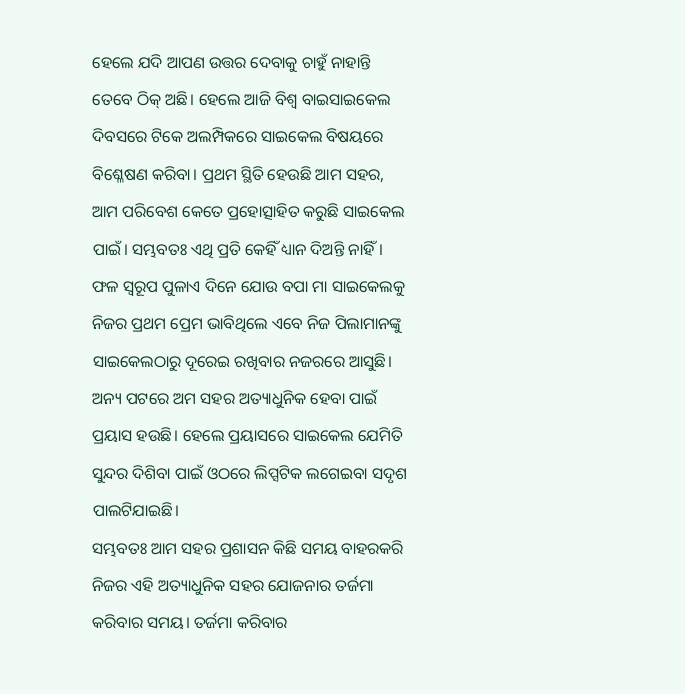ହେଲେ ଯଦି ଆପଣ ଉତ୍ତର ଦେବାକୁ ଚାହୁଁ ନାହାନ୍ତି ତେବେ ଠିକ୍ ଅଛି। ହେଲେ ଆଜି ବିଶ୍ୱ ବାଇସାଇକେଲ ଦିବସରେ ଟିକେ ଅଲମ୍ପିକରେ ସାଇକେଲ ବିଷୟରେ ବିଶ୍ଳେଷଣ କରିବା। ପ୍ରଥମ ସ୍ଥିତି ହେଉଛି ଆମ ସହର, ଆମ ପରିବେଶ କେତେ ପ୍ରହୋତ୍ସାହିତ କରୁଛି ସାଇକେଲ ପାଇଁ। ସମ୍ଭବତଃ ଏଥି ପ୍ରତି କେହିଁ ଧ୍ୟାନ ଦିଅନ୍ତି ନାହିଁ। ଫଳ ସ୍ୱରୂପ ପୁଳାଏ ଦିନେ ଯୋଉ ବପା ମା ସାଇକେଲକୁ ନିଜର ପ୍ରଥମ ପ୍ରେମ ଭାବିଥିଲେ ଏବେ ନିଜ ପିଲାମାନଙ୍କୁ ସାଇକେଲଠାରୁ ଦୂରେଇ ରଖିବାର ନଜରରେ ଆସୁଛି। ଅନ୍ୟ ପଟରେ ଅମ ସହର ଅତ୍ୟାଧୁନିକ ହେବା ପାଇଁ ପ୍ରୟାସ ହଉଛି। ହେଲେ ପ୍ରୟାସରେ ସାଇକେଲ ଯେମିତି ସୁନ୍ଦର ଦିଶିବା ପାଇଁ ଓଠରେ ଲିପ୍ସଟିକ ଲଗେଇବା ସଦୃଶ ପାଲଟିଯାଇଛି।
ସମ୍ଭବତଃ ଆମ ସହର ପ୍ରଶାସନ କିଛି ସମୟ ବାହରକରି ନିଜର ଏହି ଅତ୍ୟାଧୁନିକ ସହର ଯୋଜନାର ତର୍ଜମା କରିବାର ସମୟ। ତର୍ଜମା କରିବାର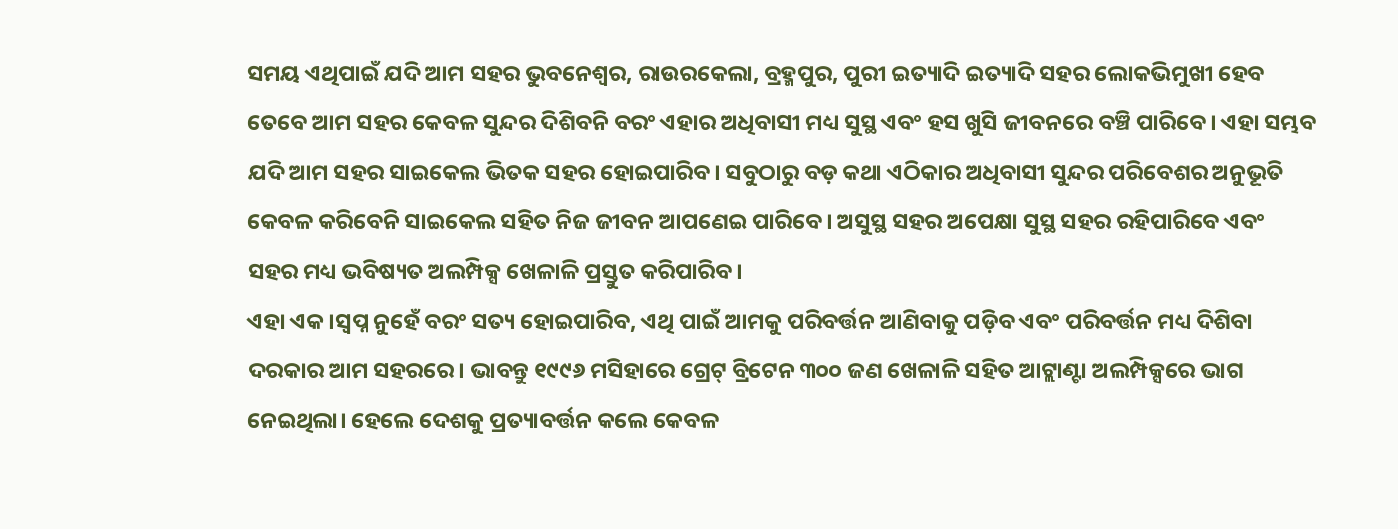ସମୟ ଏଥିପାଇଁ ଯଦି ଆମ ସହର ଭୁବନେଶ୍ୱର, ରାଉରକେଲା, ବ୍ରହ୍ମପୁର, ପୁରୀ ଇତ୍ୟାଦି ଇତ୍ୟାଦି ସହର ଲୋକଭିମୁଖୀ ହେବ ତେବେ ଆମ ସହର କେବଳ ସୁନ୍ଦର ଦିଶିବନି ବରଂ ଏହାର ଅଧିବାସୀ ମଧ୍ୟ ସୁସ୍ଥ ଏବଂ ହସ ଖୁସି ଜୀବନରେ ବଞ୍ଚି ପାରିବେ। ଏହା ସମ୍ଭବ ଯଦି ଆମ ସହର ସାଇକେଲ ଭିତକ ସହର ହୋଇପାରିବ। ସବୁଠାରୁ ବଡ଼ କଥା ଏଠିକାର ଅଧିବାସୀ ସୁନ୍ଦର ପରିବେଶର ଅନୁଭୂତି କେବଳ କରିବେନି ସାଇକେଲ ସହିତ ନିଜ ଜୀବନ ଆପଣେଇ ପାରିବେ। ଅସୁସ୍ଥ ସହର ଅପେକ୍ଷା ସୁସ୍ଥ ସହର ରହିପାରିବେ ଏବଂ ସହର ମଧ୍ୟ ଭବିଷ୍ୟତ ଅଲମ୍ପିକ୍ସ ଖେଳାଳି ପ୍ରସ୍ତୁତ କରିପାରିବ।
ଏହା ଏକ।ସ୍ୱପ୍ନ ନୁହେଁ ବରଂ ସତ୍ୟ ହୋଇପାରିବ, ଏଥି ପାଇଁ ଆମକୁ ପରିବର୍ତ୍ତନ ଆଣିବାକୁ ପଡ଼ିବ ଏବଂ ପରିବର୍ତ୍ତନ ମଧ୍ୟ ଦିଶିବା ଦରକାର ଆମ ସହରରେ। ଭାବନ୍ତୁ ୧୯୯୬ ମସିହାରେ ଗ୍ରେଟ୍ ବ୍ରିଟେନ ୩୦୦ ଜଣ ଖେଳାଳି ସହିତ ଆଟ୍ଲାଣ୍ଟା ଅଲମ୍ପିକ୍ସରେ ଭାଗ ନେଇଥିଲା। ହେଲେ ଦେଶକୁ ପ୍ରତ୍ୟାବର୍ତ୍ତନ କଲେ କେବଳ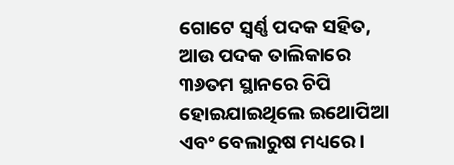ଗୋଟେ ସ୍ୱର୍ଣ୍ଣ ପଦକ ସହିତ, ଆଉ ପଦକ ତାଲିକାରେ ୩୬ତମ ସ୍ଥାନରେ ଚିପି ହୋଇଯାଇଥିଲେ ଇଥୋପିଆ ଏବଂ ବେଲାରୁଷ ମଧ୍ୟରେ।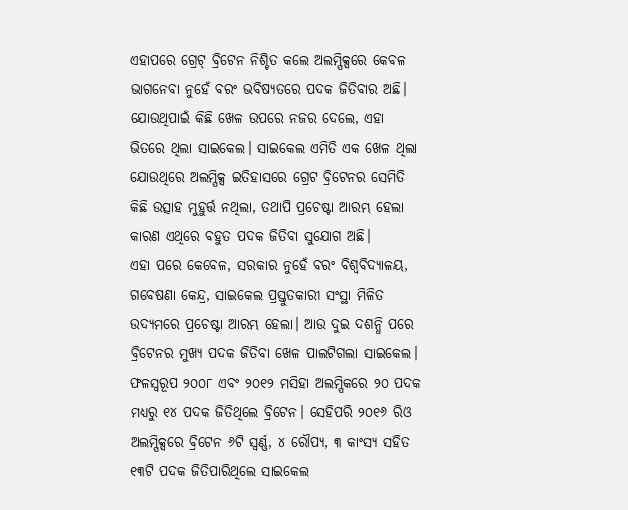ଏହାପରେ ଗ୍ରେଟ୍ ବ୍ରିଟେନ ନିଶ୍ଚିତ କଲେ ଅଲମ୍ପିକ୍ସରେ କେବଳ ଭାଗନେବା ନୁହେଁ ବରଂ ଭବିଷ୍ୟତରେ ପଦକ ଜିତିବାର ଅଛି। ଯୋଉଥିପାଇଁ କିଛି ଖେଳ ଉପରେ ନଜର ଦେଲେ, ଏହା ଭିତରେ ଥିଲା ସାଇକେଲ। ସାଇକେଲ ଏମିତି ଏକ ଖେଳ ଥିଲା ଯୋଉଥିରେ ଅଲମ୍ପିକ୍ସ ଇତିହାସରେ ଗ୍ରେଟ ବ୍ରିଟେନର ସେମିତି କିଛି ଉତ୍ସାହ ମୁହୁର୍ତ୍ତ ନଥିଲା, ତଥାପି ପ୍ରଚେଷ୍ଟା ଆରମ୍ଭ ହେଲା କାରଣ ଏଥିରେ ବହୁତ ପଦକ ଜିତିବା ସୁଯୋଗ ଅଛି।
ଏହା ପରେ କେବେଳ, ସରକାର ନୁହେଁ ବରଂ ବିଶ୍ୱବିଦ୍ୟାଳୟ, ଗବେଷଣା କେନ୍ଦ୍ର, ସାଇକେଲ ପ୍ରସ୍ତୁତକାରୀ ସଂସ୍ଥା ମିଳିତ ଉଦ୍ୟମରେ ପ୍ରଚେଷ୍ଟା ଆରମ୍ଭ ହେଲା। ଆଉ ଦୁଇ ଦଶନ୍ଧି ପରେ ବ୍ରିଟେନର ମୁଖ୍ୟ ପଦକ ଜିତିବା ଖେଳ ପାଲଟିଗଲା ସାଇକେଲ। ଫଳସ୍ୱରୂପ ୨୦୦୮ ଏବଂ ୨୦୧୨ ମସିହା ଅଲମ୍ପିକରେ ୨୦ ପଦକ ମଧ୍ୟରୁ ୧୪ ପଦକ ଜିତିଥିଲେ ବ୍ରିଟେନ। ସେହିପରି ୨୦୧୬ ରିଓ ଅଲମ୍ପିକ୍ସରେ ବ୍ରିଟେନ ୬ଟି ସ୍ୱର୍ଣ୍ଣ, ୪ ରୌପ୍ୟ, ୩ କାଂସ୍ୟ ସହିତ ୧୩ଟି ପଦକ ଜିତିପାରିଥିଲେ ସାଇକେଲ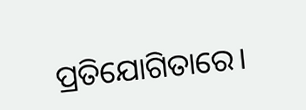ପ୍ରତିଯୋଗିତାରେ।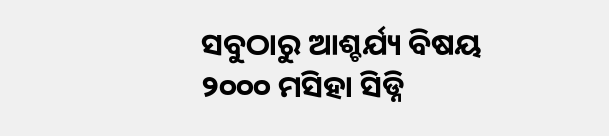ସବୁଠାରୁ ଆଶ୍ଚର୍ଯ୍ୟ ବିଷୟ ୨୦୦୦ ମସିହା ସିଡ୍ନି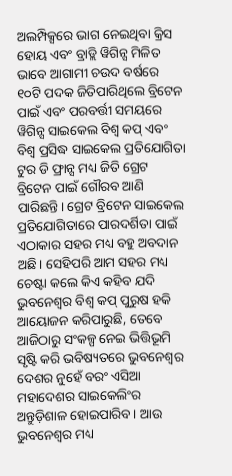ଅଲମ୍ପିକ୍ସରେ ଭାଗ ନେଇଥିବା କ୍ରିସ ହୋୟ ଏବଂ ବ୍ରାଡ୍ଲି ୱିଗିନ୍ସ ମିଳିତ ଭାବେ ଆଗାମୀ ଚଉଦ ବର୍ଷରେ ୧୦ଟି ପଦକ ଜିତିପାରିଥିଲେ ବ୍ରିଟେନ ପାଇଁ ଏବଂ ପରବର୍ତ୍ତୀ ସମୟରେ ୱିଗିନ୍ସ ସାଇକେଲ ବିଶ୍ୱ କପ୍ ଏବଂ ବିଶ୍ୱ ପ୍ରସିଦ୍ଧ ସାଇକେଲ ପ୍ରତିଯୋଗିତା ଟୁର ଡି ଫ୍ରାନ୍ସ ମଧ୍ୟ ଜିତି ଗ୍ରେଟ ବ୍ରିଟେନ ପାଇଁ ଗୌରବ ଆଣି ପାରିଛନ୍ତି। ଗ୍ରେଟ ବ୍ରିଟେନ ସାଇକେଲ ପ୍ରତିଯୋଗିତାରେ ପାରଦର୍ଶିତା ପାଇଁ ଏଠାକାର ସହର ମଧ୍ୟ ବହୁ ଅବଦାନ ଅଛି। ସେହିପରି ଆମ ସହର ମଧ୍ୟ ଚେଷ୍ଟା କଲେ କିଏ କହିବ ଯଦି ଭୁବନେଶ୍ୱର ବିଶ୍ଵ କପ୍ ପୁରୁଷ ହକି ଆୟୋଜନ କରିପାରୁଛି, ତେବେ ଆଜିଠାରୁ ସଂକଳ୍ପ ନେଇ ଭିତ୍ତିଭୂମି ସୃଷ୍ଟି କରି ଭବିଷ୍ୟତରେ ଭୁବନେଶ୍ୱର ଦେଶର ନୁହେଁ ବରଂ ଏସିଆ ମହାଦେଶର ସାଇକେଲିଂର ଅନ୍ତୁଡ଼ିଶାଳ ହୋଇପାରିବ। ଆଉ ଭୁବନେଶ୍ୱର ମଧ୍ୟ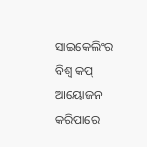ସାଇକେଲିଂର ବିଶ୍ୱ କପ୍ ଆୟୋଜନ କରିପାରେ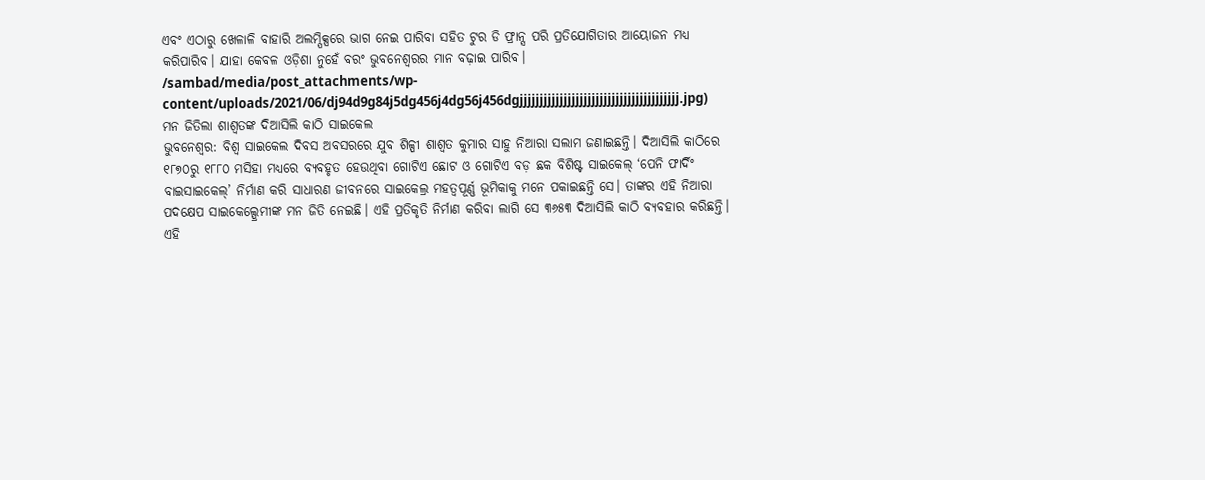ଏବଂ ଏଠାରୁ ଖେଳାଳି ବାହାରି ଅଲମ୍ପିକ୍ସରେ ଭାଗ ନେଇ ପାରିବା ସହିତ ଟୁର ଡି ଫ୍ରାନ୍ସ ପରି ପ୍ରତିଯୋଗିତାର ଆୟୋଜନ ମଧ୍ୟ କରିପାରିବ। ଯାହା କେବଳ ଓଡ଼ିଶା ନୁହେଁ ବରଂ ଭୁବନେଶ୍ୱରର ମାନ ବଢ଼ାଇ ପାରିବ।
/sambad/media/post_attachments/wp-content/uploads/2021/06/dj94d9g84j5dg456j4dg56j456dgjjjjjjjjjjjjjjjjjjjjjjjjjjjjjjjjjjjjjjjj.jpg)
ମନ ଜିତିଲା ଶାଶ୍ବତଙ୍କ ଦିଆସିଲି କାଠି ସାଇକେଲ
ଭୁବନେଶ୍ବର: ବିଶ୍ବ ସାଇକେଲ ଦିବସ ଅବସରରେ ଯୁବ ଶିଳ୍ପୀ ଶାଶ୍ବତ କୁମାର ସାହୁ ନିଆରା ସଲାମ ଜଣାଇଛନ୍ତି। ଦିଆସିଲି କାଠିରେ ୧୮୭୦ରୁ ୧୮୮୦ ମସିହା ମଧ୍ୟରେ ବ୍ୟବହୃତ ହେଉଥିବା ଗୋଟିଏ ଛୋଟ ଓ ଗୋଟିଏ ବଡ଼ ଛକ ବିଶିଷ୍ଟ ସାଇକେଲ୍ ‘ପେନି ଫାର୍ଦିଂ ବାଇସାଇକେଲ୍’ ନିର୍ମାଣ କରି ସାଧାରଣ ଜୀବନରେ ସାଇକେଲ୍ର ମହତ୍ବପୂର୍ଣ୍ଣ ଭୂମିକାକୁ ମନେ ପକାଇଛନ୍ତି ସେ। ତାଙ୍କର ଏହି ନିଆରା ପଦକ୍ଷେପ ସାଇକେଲ୍ପ୍ରେମୀଙ୍କ ମନ ଜିତି ନେଇଛି। ଏହି ପ୍ରତିକୃତି ନିର୍ମାଣ କରିବା ଲାଗି ସେ ୩୬୫୩ ଦିଆସିଲି କାଠି ବ୍ୟବହାର କରିଛନ୍ତି। ଏହି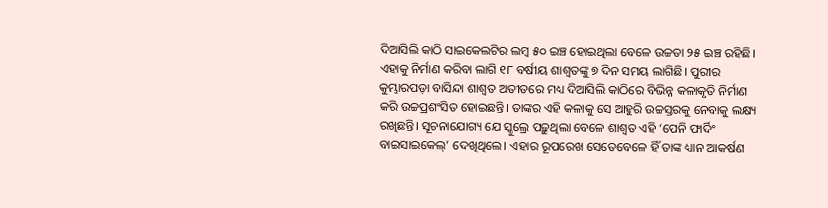ଦିଆସିଲି କାଠି ସାଇକେଲଟିର ଲମ୍ବ ୫୦ ଇଞ୍ଚ ହୋଇଥିଲା ବେଳେ ଉଚ୍ଚତା ୨୫ ଇଞ୍ଚ ରହିଛି।
ଏହାକୁ ନିର୍ମାଣ କରିବା ଲାଗି ୧୮ ବର୍ଷୀୟ ଶାଶ୍ବତଙ୍କୁ ୭ ଦିନ ସମୟ ଲାଗିଛି। ପୁରୀର କୁମ୍ଭାରପଡ଼ା ବାସିନ୍ଦା ଶାଶ୍ବତ ଅତୀତରେ ମଧ୍ୟ ଦିଆସିଲି କାଠିରେ ବିଭିନ୍ନ କଳାକୃତି ନିର୍ମାଣ କରି ଉଚ୍ଚପ୍ରଶଂସିତ ହୋଇଛନ୍ତି। ତାଙ୍କର ଏହି କଳାକୁ ସେ ଆହୁରି ଉଚ୍ଚସ୍ତରକୁ ନେବାକୁ ଲକ୍ଷ୍ୟ ରଖିଛନ୍ତି। ସୂଚନାଯୋଗ୍ୟ ଯେ ସ୍କୁଲ୍ରେ ପଢ଼ୁଥିଲା ବେଳେ ଶାଶ୍ବତ ଏହି ‘ପେନି ଫାର୍ଦିଂ ବାଇସାଇକେଲ୍’ ଦେଖିଥିଲେ। ଏହାର ରୂପରେଖ ସେତେବେଳେ ହିଁ ତାଙ୍କ ଧ୍ୟାନ ଆକର୍ଷଣ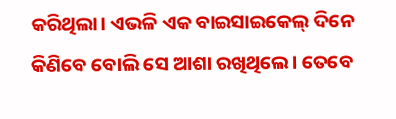କରିଥିଲା। ଏଭଳି ଏକ ବାଇସାଇକେଲ୍ ଦିନେ କିଣିବେ ବୋଲି ସେ ଆଶା ରଖିଥିଲେ। ତେବେ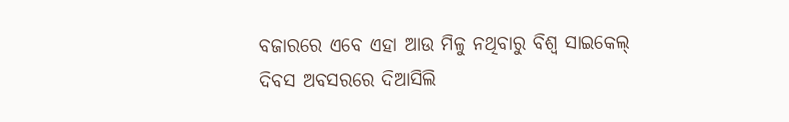ବଜାରରେ ଏବେ ଏହା ଆଉ ମିଳୁ ନଥିବାରୁ ବିଶ୍ବ ସାଇକେଲ୍ ଦିବସ ଅବସରରେ ଦିଆସିଲି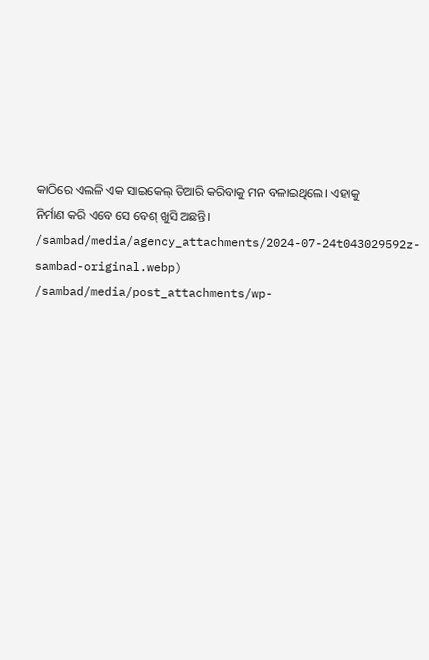କାଠିରେ ଏଲଳି ଏକ ସାଇକେଲ୍ ତିଆରି କରିବାକୁ ମନ ବଳାଇଥିଲେ। ଏହାକୁ ନିର୍ମାଣ କରି ଏବେ ସେ ବେଶ୍ ଖୁସି ଅଛନ୍ତି।
/sambad/media/agency_attachments/2024-07-24t043029592z-sambad-original.webp)
/sambad/media/post_attachments/wp-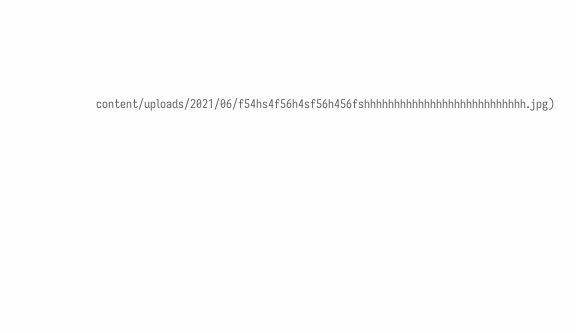content/uploads/2021/06/f54hs4f56h4sf56h456fshhhhhhhhhhhhhhhhhhhhhhhhhhh.jpg)